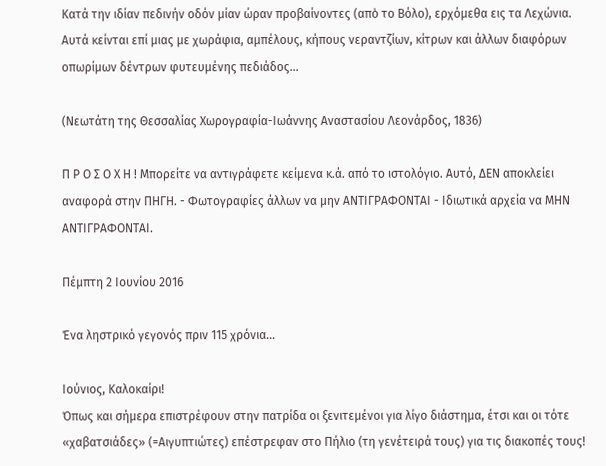Κατά την ιδίαν πεδινήν οδόν μίαν ώραν προβαίνοντες (απὸ το Βόλο), ερχόμεθα εις τα Λεχώνια. Αυτά κείνται επί μιας με χωράφια, αμπέλους, κήπους νεραντζίων, κίτρων και άλλων διαφόρων οπωρίμων δέντρων φυτευμένης πεδιάδος...

(Νεωτάτη της Θεσσαλίας Χωρογραφία-Ιωάννης Αναστασίου Λεονάρδος, 1836)

Π Ρ Ο Σ Ο Χ Η ! Μπορείτε να αντιγράφετε κείμενα κ.ά. από το ιστολόγιο. Αυτό, ΔΕΝ αποκλείει αναφορά στην ΠΗΓΗ. - Φωτογραφίες άλλων να μην ΑΝΤΙΓΡΑΦΟΝΤΑΙ - Ιδιωτικά αρχεία να ΜΗΝ ΑΝΤΙΓΡΑΦΟΝΤΑΙ.

Πέμπτη 2 Ιουνίου 2016

Ένα ληστρικό γεγονός πριν 115 χρόνια...

Ιούνιος, Καλοκαίρι!
Όπως και σήμερα επιστρέφουν στην πατρίδα οι ξενιτεμένοι για λίγο διάστημα, έτσι και οι τότε «χαβατσιάδες» (=Αιγυπτιώτες) επέστρεφαν στο Πήλιο (τη γενέτειρά τους) για τις διακοπές τους!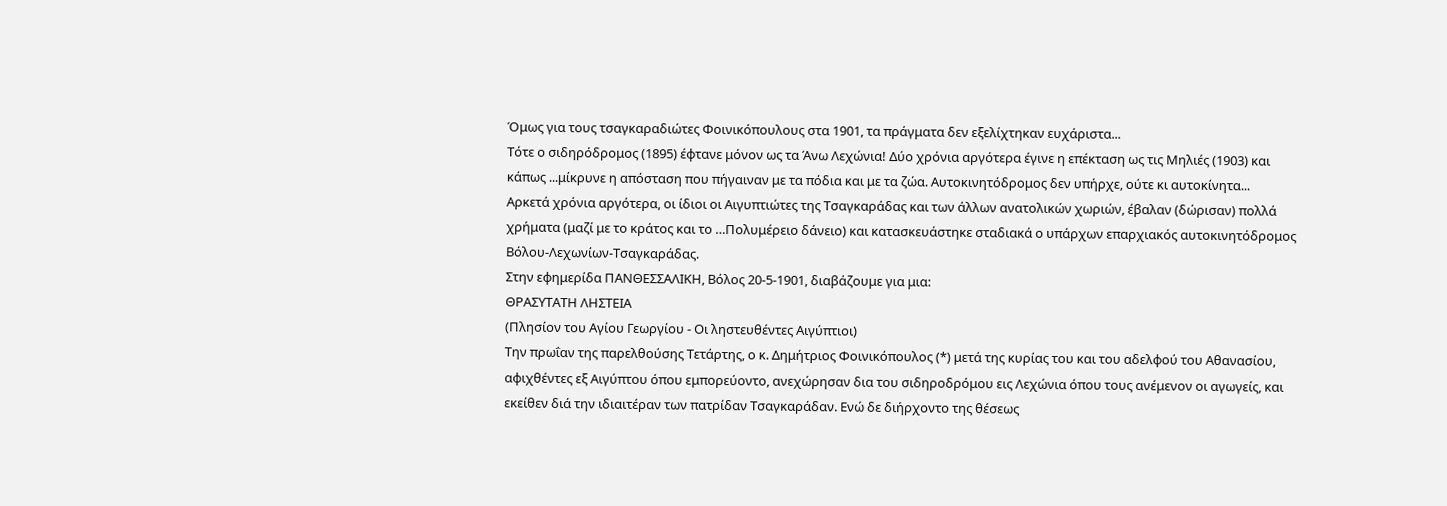Όμως για τους τσαγκαραδιώτες Φοινικόπουλους στα 1901, τα πράγματα δεν εξελίχτηκαν ευχάριστα...
Τότε ο σιδηρόδρομος (1895) έφτανε μόνον ως τα Άνω Λεχώνια! Δύο χρόνια αργότερα έγινε η επέκταση ως τις Μηλιές (1903) και κάπως ...μίκρυνε η απόσταση που πήγαιναν με τα πόδια και με τα ζώα. Αυτοκινητόδρομος δεν υπήρχε, ούτε κι αυτοκίνητα...
Αρκετά χρόνια αργότερα, οι ίδιοι οι Αιγυπτιώτες της Τσαγκαράδας και των άλλων ανατολικών χωριών, έβαλαν (δώρισαν) πολλά χρήματα (μαζί με το κράτος και το …Πολυμέρειο δάνειο) και κατασκευάστηκε σταδιακά ο υπάρχων επαρχιακός αυτοκινητόδρομος Βόλου-Λεχωνίων-Τσαγκαράδας.
Στην εφημερίδα ΠΑΝΘΕΣΣΑΛΙΚΗ, Βόλος 20-5-1901, διαβάζουμε για μια:
ΘΡΑΣΥΤΑΤΗ ΛΗΣΤΕΙΑ
(Πλησίον του Αγίου Γεωργίου - Οι ληστευθέντες Αιγύπτιοι)
Την πρωΐαν της παρελθούσης Τετάρτης, ο κ. Δημήτριος Φοινικόπουλος (*) μετά της κυρίας του και του αδελφού του Αθανασίου, αφιχθέντες εξ Αιγύπτου όπου εμπορεύοντο, ανεχώρησαν δια του σιδηροδρόμου εις Λεχώνια όπου τους ανέμενον οι αγωγείς, και εκείθεν διά την ιδιαιτέραν των πατρίδαν Τσαγκαράδαν. Ενώ δε διήρχοντο της θέσεως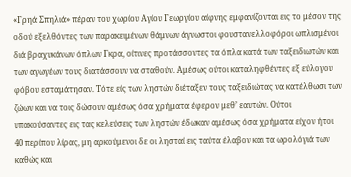«Γρηά Σπηλιά» πέραν του χωρίου Αγίου Γεωργίου αίφνης εμφανίζονται εις το μέσον της οδού εξελθόντες των παρακειμένων θάμνων άγνωστοι φουστανελλοφόροι ωπλισμένοι διά βραχυκάνων όπλων Γκρα, οίτινες προτάσσοντες τα όπλα κατά των ταξειδιωτών και των αγωγέων τους διατάσσουν να σταθούν. Αμέσως ούτοι καταληφθέντες εξ εύλογου φόβου εσταμάτησαν. Τότε είς των ληστών διέταξεν τους ταξειδιώτας να κατέλθωσι των ζώων και να τοις δώσουν αμέσως όσα χρήματα έφερον μεθ’ εαυτών. Ούτοι υπακούσαντες εις τας κελεύσεις των ληστών έδωκαν αμέσως όσα χρήματα είχον ήτοι 40 περίπου λίρας, μη αρκούμενοι δε οι λησταί εις ταύτα έλαβον και τα ωρολόγιά των καθώς και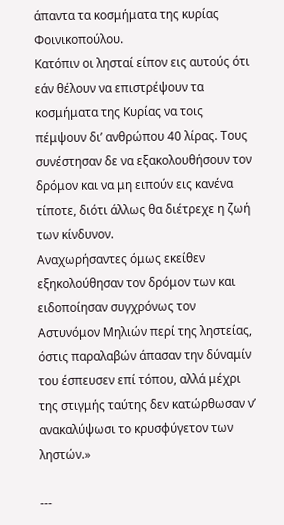άπαντα τα κοσμήματα της κυρίας Φοινικοπούλου.
Κατόπιν οι λησταί είπον εις αυτούς ότι εάν θέλουν να επιστρέψουν τα κοσμήματα της Κυρίας να τοις πέμψουν δι’ ανθρώπου 40 λίρας. Τους συνέστησαν δε να εξακολουθήσουν τον δρόμον και να μη ειπούν εις κανένα τίποτε, διότι άλλως θα διέτρεχε η ζωή των κίνδυνον.
Αναχωρήσαντες όμως εκείθεν εξηκολούθησαν τον δρόμον των και ειδοποίησαν συγχρόνως τον Αστυνόμον Μηλιών περί της ληστείας, όστις παραλαβών άπασαν την δύναμίν του έσπευσεν επί τόπου, αλλά μέχρι της στιγμής ταύτης δεν κατώρθωσαν ν’ ανακαλύψωσι το κρυσφύγετον των ληστών.»

---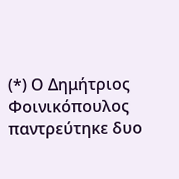(*) Ο Δημήτριος Φοινικόπουλος παντρεύτηκε δυο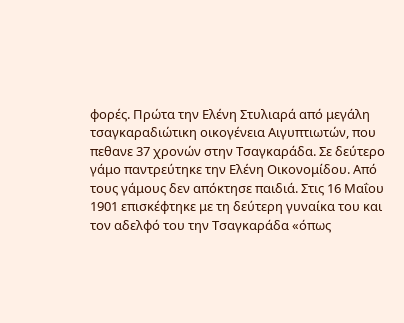φορές. Πρώτα την Ελένη Στυλιαρά από μεγάλη τσαγκαραδιώτικη οικογένεια Αιγυπτιωτών, που πεθανε 37 χρονών στην Τσαγκαράδα. Σε δεύτερο γάμο παντρεύτηκε την Ελένη Οικονομίδου. Από τους γάμους δεν απόκτησε παιδιά. Στις 16 Μαΐου 1901 επισκέφτηκε με τη δεύτερη γυναίκα του και τον αδελφό του την Τσαγκαράδα «όπως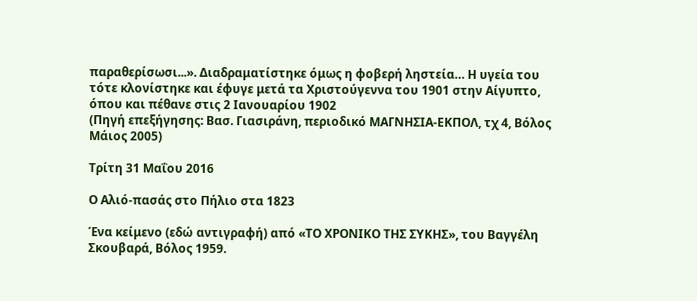παραθερίσωσι...». Διαδραματίστηκε όμως η φοβερή ληστεία… Η υγεία του τότε κλονίστηκε και έφυγε μετά τα Χριστούγεννα του 1901 στην Αίγυπτο, όπου και πέθανε στις 2 Ιανουαρίου 1902
(Πηγή επεξήγησης: Βασ. Γιασιράνη, περιοδικό ΜΑΓΝΗΣΙΑ-ΕΚΠΟΛ, τχ 4, Βόλος Μάιος 2005)

Τρίτη 31 Μαΐου 2016

Ο Αλιό-πασάς στο Πήλιο στα 1823

Ένα κείμενο (εδώ αντιγραφή) από «ΤΟ ΧΡΟΝΙΚΟ ΤΗΣ ΣΥΚΗΣ», του Βαγγέλη Σκουβαρά, Βόλος 1959.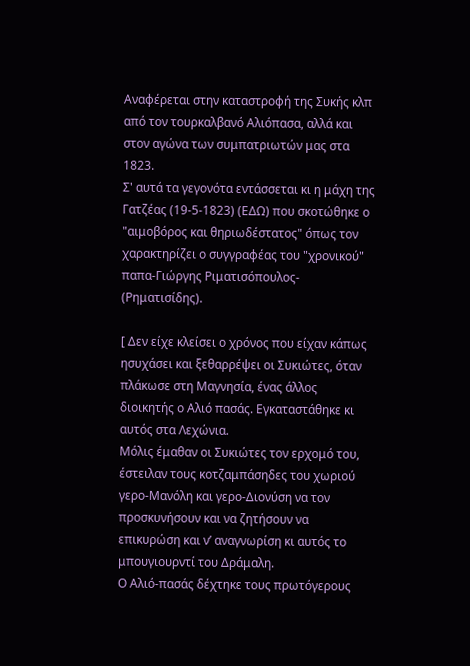Αναφέρεται στην καταστροφή της Συκής κλπ από τον τουρκαλβανό Αλιόπασα, αλλά και στον αγώνα των συμπατριωτών μας στα 1823.
Σ' αυτά τα γεγονότα εντάσσεται κι η μάχη της Γατζέας (19-5-1823) (ΕΔΩ) που σκοτώθηκε ο "αιμοβόρος και θηριωδέστατος" όπως τον χαρακτηρίζει ο συγγραφέας του "χρονικού" παπα-Γιώργης Ριματισόπουλος- (Ρηματισίδης).

[ Δεν είχε κλείσει ο χρόνος που είχαν κάπως ησυχάσει και ξεθαρρέψει οι Συκιώτες, όταν πλάκωσε στη Μαγνησία, ένας άλλος διοικητής ο Αλιό πασάς. Εγκαταστάθηκε κι αυτός στα Λεχώνια.
Μόλις έμαθαν οι Συκιώτες τον ερχομό του, έστειλαν τους κοτζαμπάσηδες του χωριού γερο-Μανόλη και γερο-Διονύση να τον προσκυνήσουν και να ζητήσουν να επικυρώση και ν’ αναγνωρίση κι αυτός το μπουγιουρντί του Δράμαλη.
Ο Αλιό-πασάς δέχτηκε τους πρωτόγερους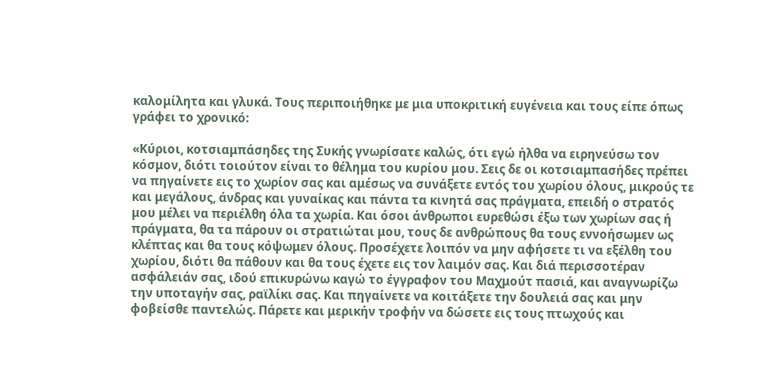καλομίλητα και γλυκά. Τους περιποιήθηκε με μια υποκριτική ευγένεια και τους είπε όπως γράφει το χρονικό:

«Κύριοι, κοτσιαμπάσηδες της Συκής γνωρίσατε καλώς, ότι εγώ ήλθα να ειρηνεύσω τον κόσμον, διότι τοιούτον είναι το θέλημα του κυρίου μου. Σεις δε οι κοτσιαμπασήδες πρέπει να πηγαίνετε εις το χωρίον σας και αμέσως να συνάξετε εντός του χωρίου όλους, μικρούς τε και μεγάλους, άνδρας και γυναίκας και πάντα τα κινητά σας πράγματα, επειδή ο στρατός μου μέλει να περιέλθη όλα τα χωρία. Και όσοι άνθρωποι ευρεθώσι έξω των χωρίων σας ή πράγματα, θα τα πάρουν οι στρατιώται μου, τους δε ανθρώπους θα τους εννοήσωμεν ως κλέπτας και θα τους κόψωμεν όλους. Προσέχετε λοιπόν να μην αφήσετε τι να εξέλθη του χωρίου, διότι θα πάθουν και θα τους έχετε εις τον λαιμόν σας. Και διά περισσοτέραν ασφάλειάν σας, ιδού επικυρώνω καγώ το έγγραφον του Μαχμούτ πασιά, και αναγνωρίζω την υποταγήν σας, ραϊλίκι σας. Και πηγαίνετε να κοιτάξετε την δουλειά σας και μην φοβείσθε παντελώς. Πάρετε και μερικήν τροφήν να δώσετε εις τους πτωχούς και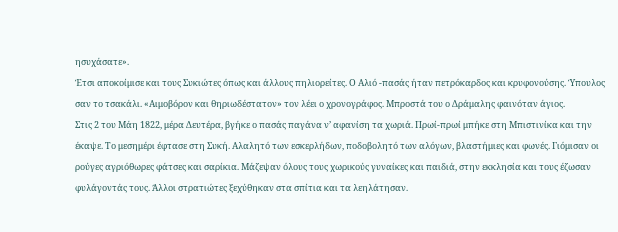ησυχάσατε».
Έτσι αποκοίμισε και τους Συκιώτες όπως και άλλους πηλιορείτες. Ο Αλιό -πασάς ήταν πετρόκαρδος και κρυφονούσης. Ύπουλος σαν το τσακάλι. «Αιμοβόρον και θηριωδέστατον» τον λέει ο χρονογράφος. Μπροστά του ο Δράμαλης φαινόταν άγιος.
Στις 2 του Μάη 1822, μέρα Δευτέρα, βγήκε ο πασάς παγάνα ν’ αφανίση τα χωριά. Πρωί-πρωί μπήκε στη Μπιστινίκα και την έκαψε. Το μεσημέρι έφτασε στη Συκή. Αλαλητό των εσκερλήδων, ποδοβολητό των αλόγων, βλαστήμιες και φωνές. Γιόμισαν οι ρούγες αγριόθωρες φάτσες και σαρίκια. Μάζεψαν όλους τους χωρικούς γυναίκες και παιδιά, στην εκκλησία και τους έζωσαν φυλάγοντάς τους. Άλλοι στρατιώτες ξεχύθηκαν στα σπίτια και τα λεηλάτησαν.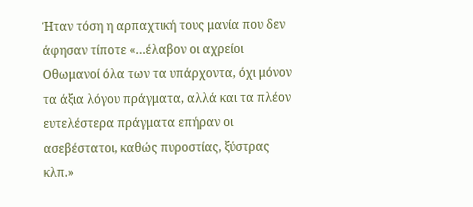Ήταν τόση η αρπαχτική τους μανία που δεν άφησαν τίποτε «…έλαβον οι αχρείοι Οθωμανοί όλα των τα υπάρχοντα, όχι μόνον τα άξια λόγου πράγματα, αλλά και τα πλέον ευτελέστερα πράγματα επήραν οι ασεβέστατοι, καθώς πυροστίας, ξύστρας κλπ.»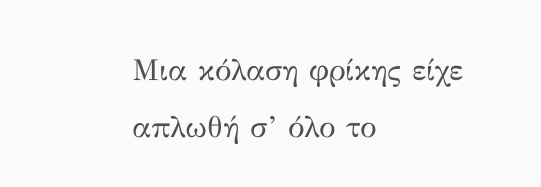Μια κόλαση φρίκης είχε απλωθή σ’ όλο το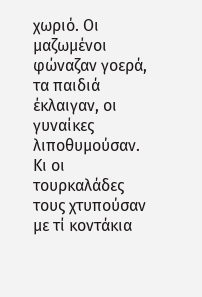χωριό. Οι μαζωμένοι φώναζαν γοερά, τα παιδιά έκλαιγαν, οι γυναίκες λιποθυμούσαν. Κι οι τουρκαλάδες τους χτυπούσαν με τί κοντάκια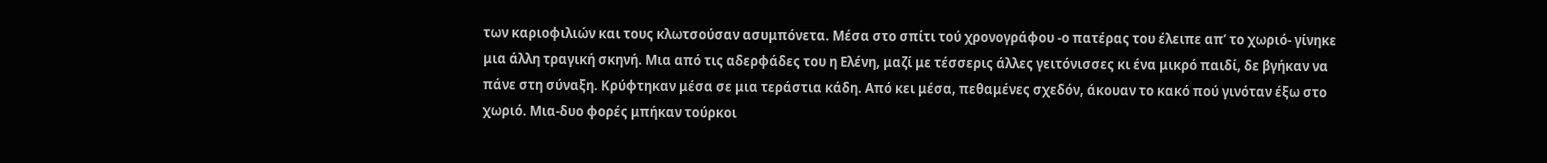των καριοφιλιών και τους κλωτσούσαν ασυμπόνετα. Μέσα στο σπίτι τού χρονογράφου -ο πατέρας του έλειπε απ’ το χωριό- γίνηκε μια άλλη τραγική σκηνή. Μια από τις αδερφάδες του η Ελένη, μαζί με τέσσερις άλλες γειτόνισσες κι ένα μικρό παιδί, δε βγήκαν να πάνε στη σύναξη. Κρύφτηκαν μέσα σε μια τεράστια κάδη. Από κει μέσα, πεθαμένες σχεδόν, άκουαν το κακό πού γινόταν έξω στο χωριό. Μια-δυο φορές μπήκαν τούρκοι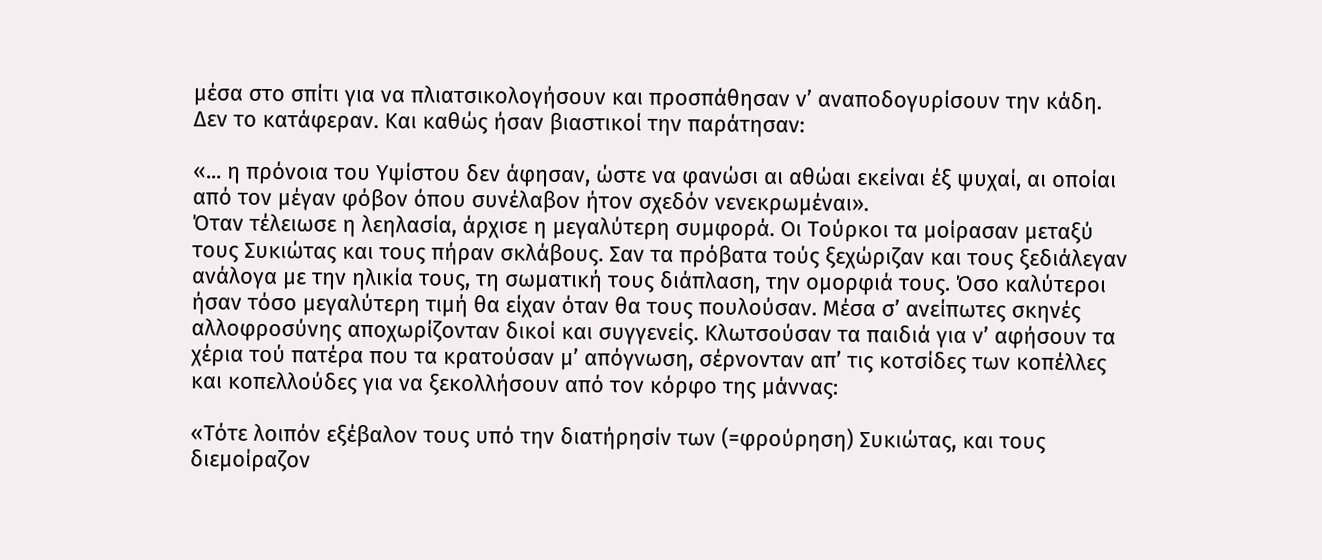μέσα στο σπίτι για να πλιατσικολογήσουν και προσπάθησαν ν’ αναποδογυρίσουν την κάδη. Δεν το κατάφεραν. Και καθώς ήσαν βιαστικοί την παράτησαν:

«... η πρόνοια του Υψίστου δεν άφησαν, ώστε να φανώσι αι αθώαι εκείναι έξ ψυχαί, αι οποίαι από τον μέγαν φόβον όπου συνέλαβον ήτον σχεδόν νενεκρωμέναι».
Όταν τέλειωσε η λεηλασία, άρχισε η μεγαλύτερη συμφορά. Οι Τούρκοι τα μοίρασαν μεταξύ τους Συκιώτας και τους πήραν σκλάβους. Σαν τα πρόβατα τούς ξεχώριζαν και τους ξεδιάλεγαν ανάλογα με την ηλικία τους, τη σωματική τους διάπλαση, την ομορφιά τους. Όσο καλύτεροι ήσαν τόσο μεγαλύτερη τιμή θα είχαν όταν θα τους πουλούσαν. Μέσα σ’ ανείπωτες σκηνές αλλοφροσύνης αποχωρίζονταν δικοί και συγγενείς. Κλωτσούσαν τα παιδιά για ν’ αφήσουν τα χέρια τού πατέρα που τα κρατούσαν μ’ απόγνωση, σέρνονταν απ’ τις κοτσίδες των κοπέλλες και κοπελλούδες για να ξεκολλήσουν από τον κόρφο της μάννας:

«Τότε λοιπόν εξέβαλον τους υπό την διατήρησίν των (=φρούρηση) Συκιώτας, και τους διεμοίραζον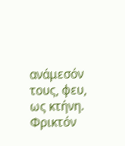ανάμεσόν τους, φευ, ως κτήνη. Φρικτόν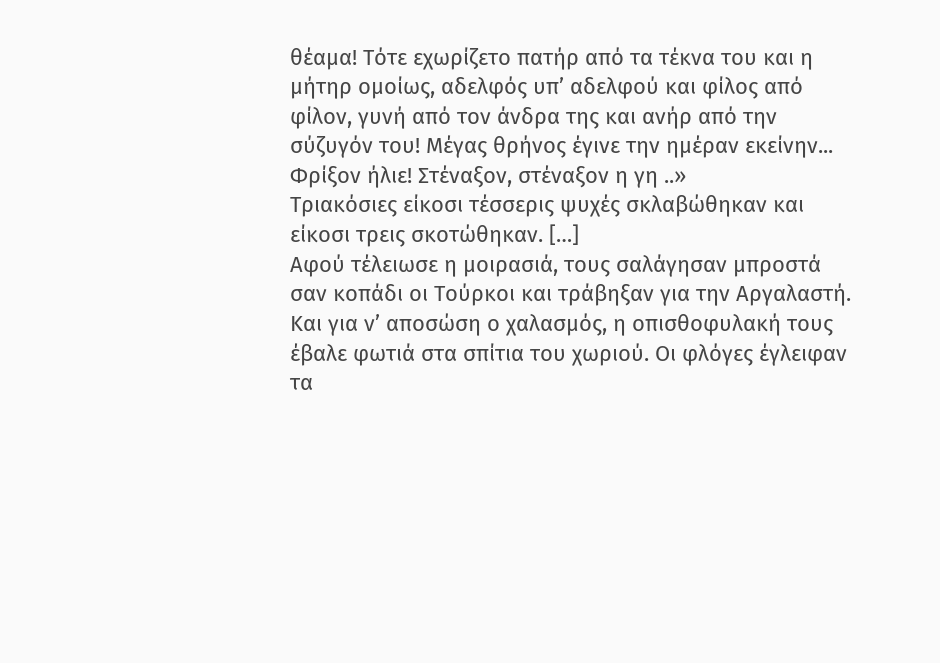θέαμα! Τότε εχωρίζετο πατήρ από τα τέκνα του και η μήτηρ ομοίως, αδελφός υπ’ αδελφού και φίλος από φίλον, γυνή από τον άνδρα της και ανήρ από την σύζυγόν του! Μέγας θρήνος έγινε την ημέραν εκείνην... Φρίξον ήλιε! Στέναξον, στέναξον η γη ..»
Τριακόσιες είκοσι τέσσερις ψυχές σκλαβώθηκαν και είκοσι τρεις σκοτώθηκαν. […]
Αφού τέλειωσε η μοιρασιά, τους σαλάγησαν μπροστά σαν κοπάδι οι Τούρκοι και τράβηξαν για την Αργαλαστή. Και για ν’ αποσώση ο χαλασμός, η οπισθοφυλακή τους έβαλε φωτιά στα σπίτια του χωριού. Οι φλόγες έγλειφαν τα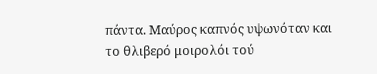πάντα. Μαύρος καπνός υψωνόταν και το θλιβερό μοιρολόι τού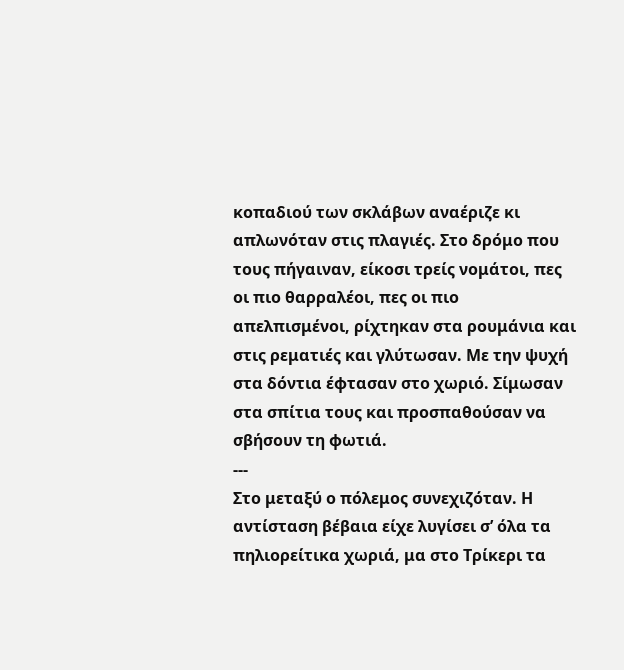κοπαδιού των σκλάβων αναέριζε κι απλωνόταν στις πλαγιές. Στο δρόμο που τους πήγαιναν, είκοσι τρείς νομάτοι, πες οι πιο θαρραλέοι, πες οι πιο απελπισμένοι, ρίχτηκαν στα ρουμάνια και στις ρεματιές και γλύτωσαν. Με την ψυχή στα δόντια έφτασαν στο χωριό. Σίμωσαν στα σπίτια τους και προσπαθούσαν να σβήσουν τη φωτιά.
---
Στο μεταξύ ο πόλεμος συνεχιζόταν. Η αντίσταση βέβαια είχε λυγίσει σ’ όλα τα πηλιορείτικα χωριά, μα στο Τρίκερι τα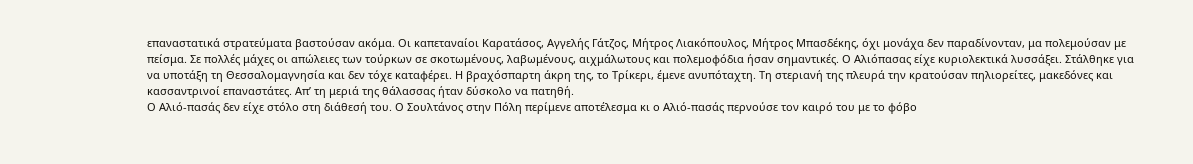επαναστατικά στρατεύματα βαστούσαν ακόμα. Οι καπεταναίοι Καρατάσος, Αγγελής Γάτζος, Μήτρος Λιακόπουλος, Μήτρος Μπασδέκης, όχι μονάχα δεν παραδίνονταν, μα πολεμούσαν με πείσμα. Σε πολλές μάχες οι απώλειες των τούρκων σε σκοτωμένους, λαβωμένους, αιχμάλωτους και πολεμοφόδια ήσαν σημαντικές. Ο Αλιόπασας είχε κυριολεκτικά λυσσάξει. Στάλθηκε για να υποτάξη τη Θεσσαλομαγνησία και δεν τόχε καταφέρει. Η βραχόσπαρτη άκρη της, το Τρίκερι, έμενε ανυπόταχτη. Τη στεριανή της πλευρά την κρατούσαν πηλιορείτες, μακεδόνες και κασσαντρινοί επαναστάτες. Απ’ τη μεριά της θάλασσας ήταν δύσκολο να πατηθή.
Ο Αλιό-πασάς δεν είχε στόλο στη διάθεσή του. Ο Σουλτάνος στην Πόλη περίμενε αποτέλεσμα κι ο Αλιό-πασάς περνούσε τον καιρό του με το φόβο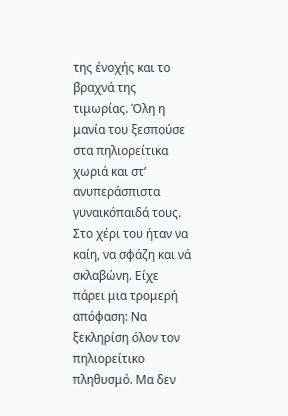της ένοχής και το βραχνά της τιμωρίας. Όλη η μανία του ξεσπούσε στα πηλιορείτικα χωριά και στ’ ανυπεράσπιστα γυναικόπαιδά τους. Στο χέρι του ήταν να καίη, να σφάζη και νά σκλαβώνη. Είχε πάρει μια τρομερή απόφαση: Να ξεκληρίση όλον τον πηλιορείτικο πληθυσμό. Μα δεν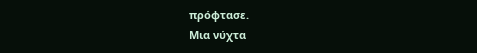πρόφτασε.
Μια νύχτα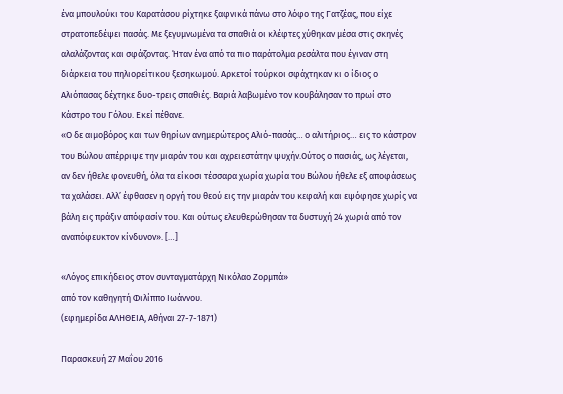ένα μπουλούκι του Καρατάσου ρίχτηκε ξαφνικά πάνω στο λόφο της Γατζέας, που είχε στρατοπεδέψει πασάς. Με ξεγυμνωμένα τα σπαθιά οι κλέφτες χύθηκαν μέσα στις σκηνές αλαλάζοντας και σφάζοντας. Ήταν ένα από τα πιο παράτολμα ρεσάλτα που έγιναν στη διάρκεια του πηλιορείτικου ξεσηκωμού. Αρκετοί τούρκοι σφάχτηκαν κι ο ίδιος ο Αλιόπασας δέχτηκε δυο-τρεις σπαθιές. Βαριά λαβωμένο τον κουβάλησαν το πρωί στο Κάστρο του Γόλου. Εκεί πέθανε.
«Ο δε αιμοβόρος και των θηρίων ανημερώτερος Αλιό-πασάς… ο αλιτήριος… εις το κάστρον του Βώλου απέρριψε την μιαράν του και αχρειεστάτην ψυχήν.Ούτος ο πασιάς, ως λέγεται, αν δεν ήθελε φονευθή, όλα τα είκοσι τέσσαρα χωρία χωρία του Βώλου ήθελε εξ αποφάσεως τα χαλάσει. Αλλ’ έφθασεν η οργή του θεού εις την μιαράν του κεφαλή και εψόφησε χωρίς να βάλη εις πράξιν απόφασίν του. Και ούτως ελευθερώθησαν τα δυστυχή 24 χωριά από τον αναπόφευκτον κίνδυνον». […]

«Λόγος επικήδειος στον συνταγματάρχη Νικόλαο Ζορμπά»
από τον καθηγητή Φιλίππο Ιωάννου.
(εφημερίδα ΑΛΗΘΕΙΑ, Αθήναι 27-7-1871)

Παρασκευή 27 Μαΐου 2016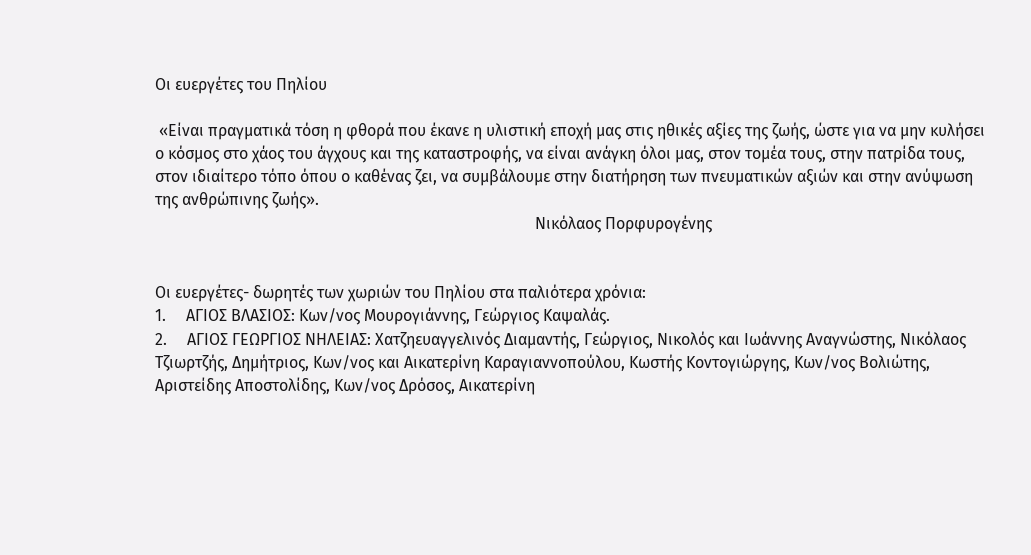Οι ευεργέτες του Πηλίου

 «Είναι πραγματικά τόση η φθορά που έκανε η υλιστική εποχή μας στις ηθικές αξίες της ζωής, ώστε για να μην κυλήσει ο κόσμος στο χάος του άγχους και της καταστροφής, να είναι ανάγκη όλοι μας, στον τομέα τους, στην πατρίδα τους, στον ιδιαίτερο τόπο όπου ο καθένας ζει, να συμβάλουμε στην διατήρηση των πνευματικών αξιών και στην ανύψωση της ανθρώπινης ζωής».
                                                                                               Νικόλαος Πορφυρογένης


Οι ευεργέτες- δωρητές των χωριών του Πηλίου στα παλιότερα χρόνια:
1.     ΑΓΙΟΣ ΒΛΑΣΙΟΣ: Κων/νος Μουρογιάννης, Γεώργιος Καψαλάς.
2.     ΑΓΙΟΣ ΓΕΩΡΓΙΟΣ ΝΗΛΕΙΑΣ: Χατζηευαγγελινός Διαμαντής, Γεώργιος, Νικολός και Ιωάννης Αναγνώστης, Νικόλαος Τζιωρτζής, Δημήτριος, Κων/νος και Αικατερίνη Καραγιαννοπούλου, Κωστής Κοντογιώργης, Κων/νος Βολιώτης, Αριστείδης Αποστολίδης, Κων/νος Δρόσος, Αικατερίνη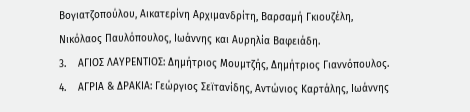Βογιατζοπούλου, Αικατερίνη Αρχιμανδρίτη, Βαρσαμή Γκιουζέλη, Νικόλαος Παυλόπουλος, Ιωάννης και Αυρηλία Βαφειάδη.
3.    ΑΓΙΟΣ ΛΑΥΡΕΝΤΙΟΣ: Δημήτριος Μουμτζής, Δημήτριος Γιαννόπουλος.
4.    ΑΓΡΙΑ & ΔΡΑΚΙΑ: Γεώργιος Σεϊτανίδης, Αντώνιος Καρτάλης, Ιωάννης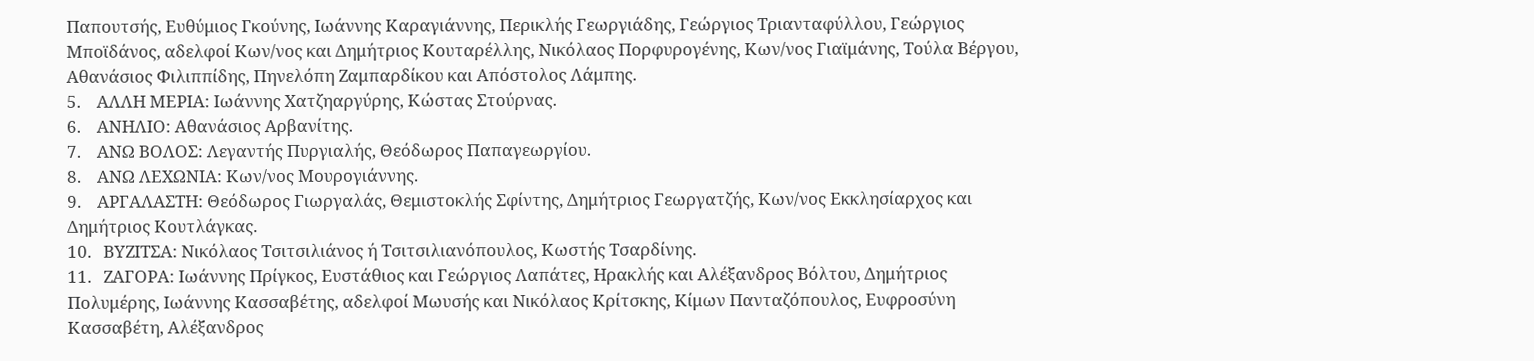Παπουτσής, Ευθύμιος Γκούνης, Ιωάννης Καραγιάννης, Περικλής Γεωργιάδης, Γεώργιος Τριανταφύλλου, Γεώργιος Μποϊδάνος, αδελφοί Κων/νος και Δημήτριος Κουταρέλλης, Νικόλαος Πορφυρογένης, Κων/νος Γιαϊμάνης, Τούλα Βέργου, Αθανάσιος Φιλιππίδης, Πηνελόπη Ζαμπαρδίκου και Απόστολος Λάμπης.
5.    ΑΛΛΗ ΜΕΡΙΑ: Ιωάννης Χατζηαργύρης, Κώστας Στούρνας.
6.    ΑΝΗΛΙΟ: Αθανάσιος Αρβανίτης.
7.    ΑΝΩ ΒΟΛΟΣ: Λεγαντής Πυργιαλής, Θεόδωρος Παπαγεωργίου.
8.    ΑΝΩ ΛΕΧΩΝΙΑ: Κων/νος Μουρογιάννης.
9.    ΑΡΓΑΛΑΣΤΗ: Θεόδωρος Γιωργαλάς, Θεμιστοκλής Σφίντης, Δημήτριος Γεωργατζής, Κων/νος Εκκλησίαρχος και Δημήτριος Κουτλάγκας.
10.   ΒΥΖΙΤΣΑ: Νικόλαος Τσιτσιλιάνος ή Τσιτσιλιανόπουλος, Κωστής Τσαρδίνης.
11.   ΖΑΓΟΡΑ: Ιωάννης Πρίγκος, Ευστάθιος και Γεώργιος Λαπάτες, Ηρακλής και Αλέξανδρος Βόλτου, Δημήτριος Πολυμέρης, Ιωάννης Κασσαβέτης, αδελφοί Μωυσής και Νικόλαος Κρίτσκης, Κίμων Πανταζόπουλος, Ευφροσύνη Κασσαβέτη, Αλέξανδρος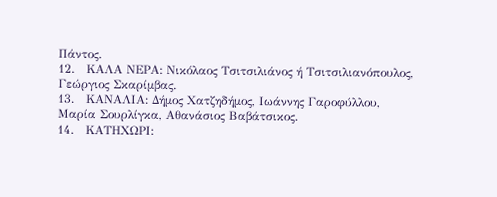Πάντος.
12.   ΚΑΛΑ ΝΕΡΑ: Νικόλαος Τσιτσιλιάνος ή Τσιτσιλιανόπουλος, Γεώργιος Σκαρίμβας.
13.   ΚΑΝΑΛΙΑ: Δήμος Χατζηδήμος, Ιωάννης Γαροφύλλου, Μαρία Σουρλίγκα, Αθανάσιος Βαβάτσικος.
14.   ΚΑΤΗΧΩΡΙ: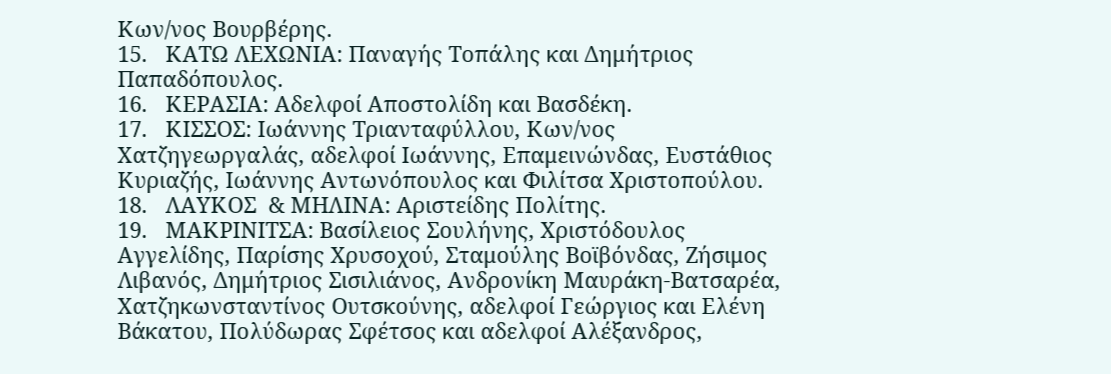Κων/νος Βουρβέρης.
15.   ΚΑΤΩ ΛΕΧΩΝΙΑ: Παναγής Τοπάλης και Δημήτριος Παπαδόπουλος.
16.   ΚΕΡΑΣΙΑ: Αδελφοί Αποστολίδη και Βασδέκη.
17.   ΚΙΣΣΟΣ: Ιωάννης Τριανταφύλλου, Κων/νος Χατζηγεωργαλάς, αδελφοί Ιωάννης, Επαμεινώνδας, Ευστάθιος Κυριαζής, Ιωάννης Αντωνόπουλος και Φιλίτσα Χριστοπούλου.
18.   ΛΑΥΚΟΣ  & ΜΗΛΙΝΑ: Αριστείδης Πολίτης.
19.   ΜΑΚΡΙΝΙΤΣΑ: Βασίλειος Σουλήνης, Χριστόδουλος Αγγελίδης, Παρίσης Χρυσοχού, Σταμούλης Βοϊβόνδας, Ζήσιμος Λιβανός, Δημήτριος Σισιλιάνος, Ανδρονίκη Μαυράκη-Βατσαρέα, Χατζηκωνσταντίνος Ουτσκούνης, αδελφοί Γεώργιος και Ελένη Βάκατου, Πολύδωρας Σφέτσος και αδελφοί Αλέξανδρος,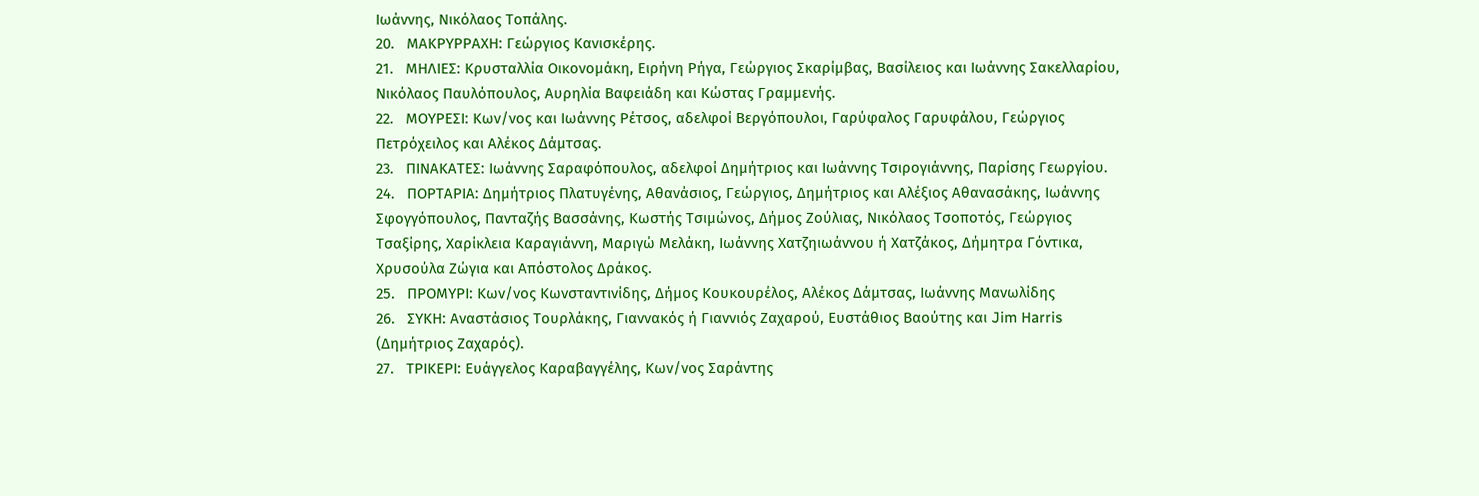Ιωάννης, Νικόλαος Τοπάλης.
20.   ΜΑΚΡΥΡΡΑΧΗ: Γεώργιος Κανισκέρης.
21.   ΜΗΛΙΕΣ: Κρυσταλλία Οικονομάκη, Ειρήνη Ρήγα, Γεώργιος Σκαρίμβας, Βασίλειος και Ιωάννης Σακελλαρίου, Νικόλαος Παυλόπουλος, Αυρηλία Βαφειάδη και Κώστας Γραμμενής.
22.   ΜΟΥΡΕΣΙ: Κων/νος και Ιωάννης Ρέτσος, αδελφοί Βεργόπουλοι, Γαρύφαλος Γαρυφάλου, Γεώργιος Πετρόχειλος και Αλέκος Δάμτσας.
23.   ΠΙΝΑΚΑΤΕΣ: Ιωάννης Σαραφόπουλος, αδελφοί Δημήτριος και Ιωάννης Τσιρογιάννης, Παρίσης Γεωργίου.
24.   ΠΟΡΤΑΡΙΑ: Δημήτριος Πλατυγένης, Αθανάσιος, Γεώργιος, Δημήτριος και Αλέξιος Αθανασάκης, Ιωάννης Σφογγόπουλος, Πανταζής Βασσάνης, Κωστής Τσιμώνος, Δήμος Ζούλιας, Νικόλαος Τσοποτός, Γεώργιος Τσαξίρης, Χαρίκλεια Καραγιάννη, Μαριγώ Μελάκη, Ιωάννης Χατζηιωάννου ή Χατζάκος, Δήμητρα Γόντικα, Χρυσούλα Ζώγια και Απόστολος Δράκος.
25.   ΠΡΟΜΥΡΙ: Κων/νος Κωνσταντινίδης, Δήμος Κουκουρέλος, Αλέκος Δάμτσας, Ιωάννης Μανωλίδης
26.   ΣΥΚΗ: Αναστάσιος Τουρλάκης, Γιαννακός ή Γιαννιός Ζαχαρού, Ευστάθιος Βαούτης και Jim Ηarris (Δημήτριος Ζαχαρός).
27.   ΤΡΙΚΕΡΙ: Ευάγγελος Καραβαγγέλης, Κων/νος Σαράντης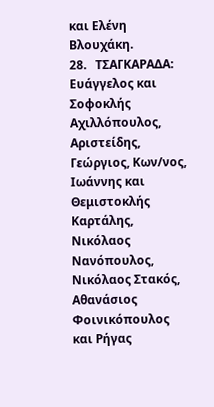και Ελένη Βλουχάκη.
28.   ΤΣΑΓΚΑΡΑΔΑ: Ευάγγελος και Σοφοκλής Αχιλλόπουλος, Αριστείδης, Γεώργιος, Κων/νος, Ιωάννης και Θεμιστοκλής Καρτάλης, Νικόλαος Νανόπουλος, Νικόλαος Στακός, Αθανάσιος Φοινικόπουλος και Ρήγας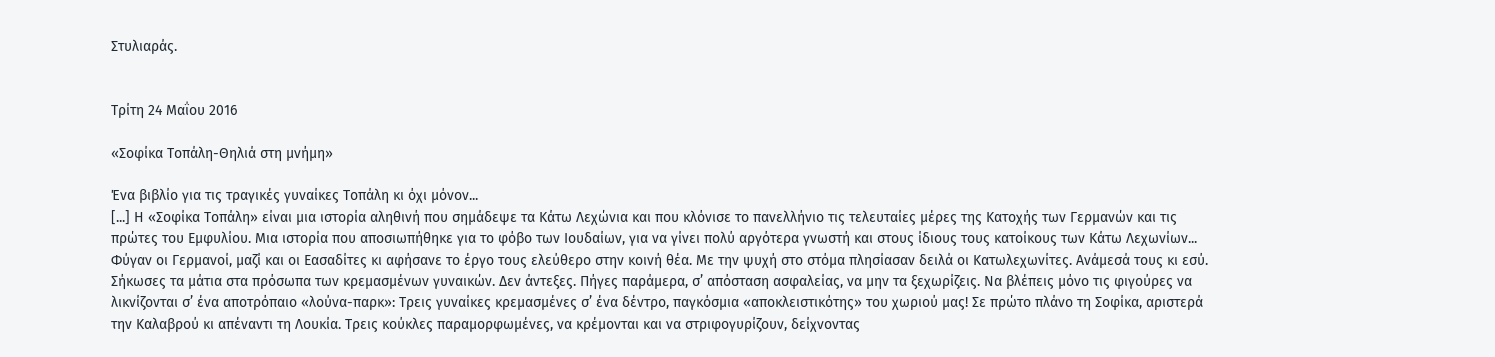Στυλιαράς.


Τρίτη 24 Μαΐου 2016

«Σοφίκα Τοπάλη-Θηλιά στη μνήμη»

Ένα βιβλίο για τις τραγικές γυναίκες Τοπάλη κι όχι μόνον...
[...] Η «Σοφίκα Τοπάλη» είναι μια ιστορία αληθινή που σημάδεψε τα Κάτω Λεχώνια και που κλόνισε το πανελλήνιο τις τελευταίες μέρες της Κατοχής των Γερμανών και τις πρώτες του Εμφυλίου. Μια ιστορία που αποσιωπήθηκε για το φόβο των Ιουδαίων, για να γίνει πολύ αργότερα γνωστή και στους ίδιους τους κατοίκους των Κάτω Λεχωνίων...
Φύγαν οι Γερμανοί, μαζί και οι Εασαδίτες κι αφήσανε το έργο τους ελεύθερο στην κοινή θέα. Με την ψυχή στο στόμα πλησίασαν δειλά οι Κατωλεχωνίτες. Ανάμεσά τους κι εσύ. Σήκωσες τα μάτια στα πρόσωπα των κρεμασμένων γυναικών. Δεν άντεξες. Πήγες παράμερα, σ’ απόσταση ασφαλείας, να μην τα ξεχωρίζεις. Να βλέπεις μόνο τις φιγούρες να λικνίζονται σ’ ένα αποτρόπαιο «λούνα-παρκ»: Τρεις γυναίκες κρεμασμένες σ’ ένα δέντρο, παγκόσμια «αποκλειστικότης» του χωριού μας! Σε πρώτο πλάνο τη Σοφίκα, αριστερά την Καλαβρού κι απέναντι τη Λουκία. Τρεις κούκλες παραμορφωμένες, να κρέμονται και να στριφογυρίζουν, δείχνοντας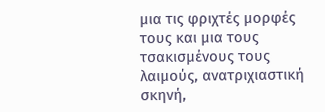μια τις φριχτές μορφές τους και μια τους τσακισμένους τους λαιμούς, ανατριχιαστική σκηνή,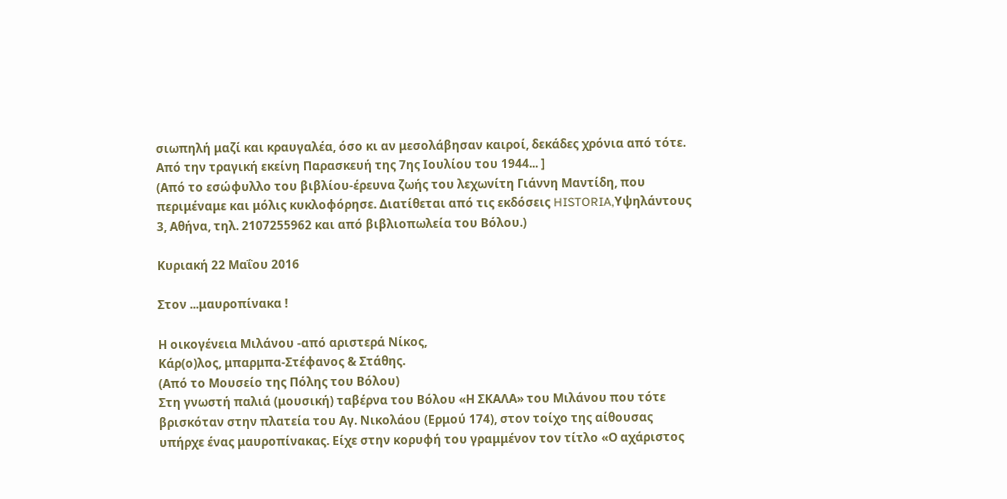σιωπηλή μαζί και κραυγαλέα, όσο κι αν μεσολάβησαν καιροί, δεκάδες χρόνια από τότε.
Από την τραγική εκείνη Παρασκευή της 7ης Ιουλίου του 1944... ]
(Από το εσώφυλλο του βιβλίου-έρευνα ζωής του λεχωνίτη Γιάννη Μαντίδη, που περιμέναμε και μόλις κυκλοφόρησε. Διατίθεται από τις εκδόσεις HISTORIA,Υψηλάντους 3, Αθήνα, τηλ. 2107255962 και από βιβλιoπωλεία του Βόλου.)

Κυριακή 22 Μαΐου 2016

Στον ...μαυροπίνακα !

Η οικογένεια Μιλάνου -από αριστερά Νίκος,
Κάρ(ο)λος, μπαρμπα-Στέφανος & Στάθης.
(Από το Μουσείο της Πόλης του Βόλου)
Στη γνωστή παλιά (μουσική) ταβέρνα του Βόλου «Η ΣΚΑΛΑ» του Μιλάνου που τότε βρισκόταν στην πλατεία του Αγ. Νικολάου (Ερμού 174), στον τοίχο της αίθουσας υπήρχε ένας μαυροπίνακας. Είχε στην κορυφή του γραμμένον τον τίτλο «Ο αχάριστος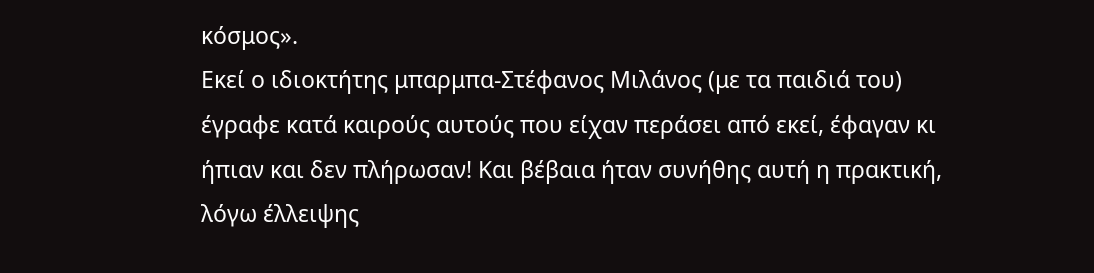κόσμος».
Εκεί ο ιδιοκτήτης μπαρμπα-Στέφανος Μιλάνος (με τα παιδιά του) έγραφε κατά καιρούς αυτούς που είχαν περάσει από εκεί, έφαγαν κι ήπιαν και δεν πλήρωσαν! Και βέβαια ήταν συνήθης αυτή η πρακτική, λόγω έλλειψης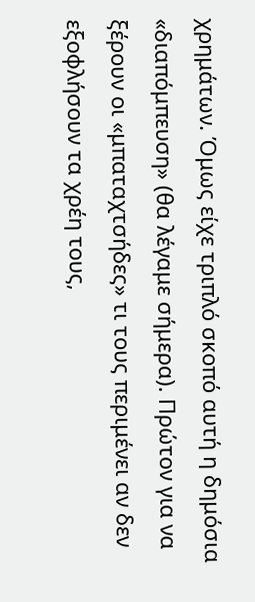χρημάτων. Όμως είχε τριπλό σκοπό αυτή η δημόσια «διαπόμπευση» (θα λέγαμε σήμερα). Πρώτον για να ξέρουν οι «μπαταχτσήδες» τι τους περιμένει αν δεν εξοφλήσουν τα χρέη τους,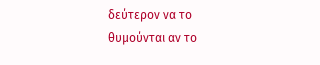δεύτερον να το θυμούνται αν το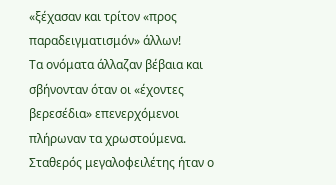«ξέχασαν και τρίτον «προς παραδειγματισμόν» άλλων!
Τα ονόματα άλλαζαν βέβαια και σβήνονταν όταν οι «έχοντες βερεσέδια» επενερχόμενοι πλήρωναν τα χρωστούμενα. Σταθερός μεγαλοφειλέτης ήταν ο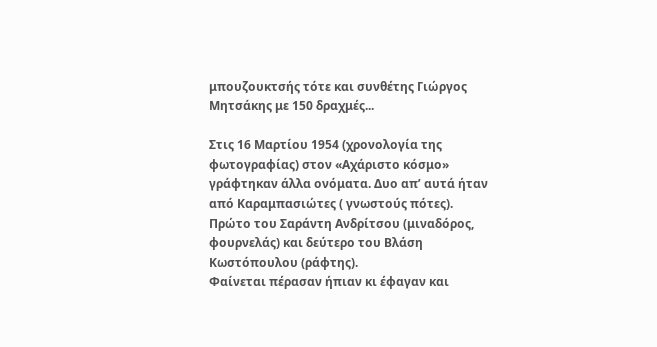μπουζουκτσής τότε και συνθέτης Γιώργος Μητσάκης με 150 δραχμές...

Στις 16 Μαρτίου 1954 (χρονολογία της φωτογραφίας) στον «Αχάριστο κόσμο» γράφτηκαν άλλα ονόματα. Δυο απ’ αυτά ήταν από Καραμπασιώτες ( γνωστούς πότες). Πρώτο του Σαράντη Ανδρίτσου (μιναδόρος, φουρνελάς) και δεύτερο του Βλάση Κωστόπουλου (ράφτης).
Φαίνεται πέρασαν ήπιαν κι έφαγαν και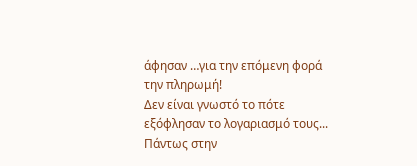άφησαν …για την επόμενη φορά την πληρωμή!
Δεν είναι γνωστό το πότε εξόφλησαν το λογαριασμό τους...
Πάντως στην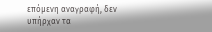επόμενη αναγραφή, δεν υπήρχαν τα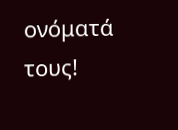ονόματά τους!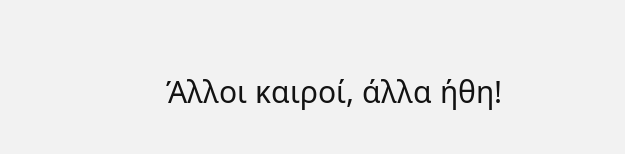Άλλοι καιροί, άλλα ήθη!